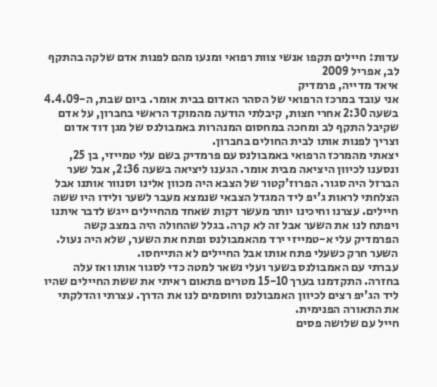עדות: חיילים תקפו אנשי צוות רפואי ומנעו מהם לפנות אדם שלקה בהתקף לב, אפריל 2009
איאד מדייה, פרמדיק
אני עובד במרכז הרפואי של הסהר האדום בבית אומר. ביום שבת, ה-4.4.09 בשעה 2:30 אחרי חצות, קיבלתי הודעה מהמוקד הראשי בחברון, על אדם שקיבל התקף לב ומחכה במחסום המנהרות באמבולנס של מגן דוד אדום וצריך לפנות אותו לבית החולים בחברון.
יצאתי מהמרכז הרפואי באמבולנס עם פרמדיק בשם עלי טמייזי, בן 25, ונסענו לכיוון היציאה מבית אומר. הגענו ליציאה בשעה 2:36, אבל שער הברזל היה סגור. הפרוז'קטור של הצבא היה מכוון אלינו וסנוור אותנו אבל הצלחתי לראות ג'יפ ליד המגדל הצבאי שנמצא מעבר לשער ולידו היו ששה חיילים. עצרנו וחיכינו יותר מעשר דקות שאחד מהחיילים ייגש לדבר איתנו ויפתח לנו את השער אבל זה לא קרה. בגלל שהחולה היה במצב קשה הפרמדיק עלי א-טמייזי ירד מהאמבולנס ופתח את השער, שלא היה נעול. השער חרק כשעלי פתח אותו אבל החיילים לא התייחסו.
עברתי עם האמבולנס בשער ועלי נשאר למטה כדי לסגור אותו ואז עלה בחזרה. התקדמנו בערך 15-10 מטרים פתאום ראיתי את ששת החיילים שהיו ליד הג'יפ רצים לכיוון האמבולנס וחוסמים לנו את הדרך. עצרתי והדלקתי את התאורה הפנימית.
חייל עם שלושה פסים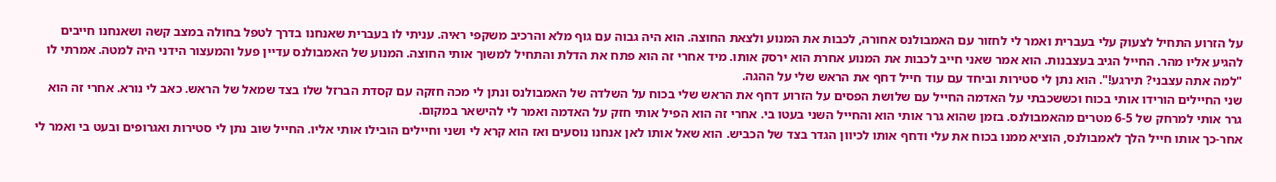על הזרוע התחיל לצעוק עלי בעברית ואמר לי לחזור עם האמבולנס אחורה, לכבות את המנוע ולצאת החוצה. הוא היה גבוה עם גוף מלא והרכיב משקפי ראיה. עניתי לו בעברית שאנחנו בדרך לטפל בחולה במצב קשה ושאנחנו חייבים להגיע אליו מהר. החייל הגיב בעצבנות. הוא אמר שאני חייב לכבות את המנוע אחרת הוא ירסק אותו. מיד אחרי זה הוא פתח את הדלת והתחיל למשוך אותי החוצה. המנוע של האמבולנס עדיין פעל והמעצור הידני היה למטה. אמרתי לו "למה אתה עצבני? תירגע!". הוא נתן לי סטירות וביחד עם עוד חייל דחף את הראש שלי על ההגה.
שני החיילים הורידו אותי בכוח וכששכבתי על האדמה החייל עם שלושת הפסים על הזרוע דחף את הראש שלי בכוח על השלדה של האמבולנס ונתן לי מכה חזקה עם קסדת הברזל שלו בצד שמאל של הראש. כאב לי נורא. אחרי זה הוא גרר אותי למרחק של 6-5 מטרים מהאמבולנס. בזמן שהוא גרר אותי הוא והחייל השני בעטו בי. אחרי זה הוא הפיל אותי חזק על האדמה ואמר לי להישאר במקום.
אחר-כך אותו חייל הלך לאמבולנס, הוציא ממנו בכוח את עלי ודחף אותו לכיוון הגדר בצד של הכביש. הוא שאל אותו לאן אנחנו נוסעים ואז הוא קרא לי ושני וחיילים הובילו אותי אליו. החייל שוב נתן לי סטירות ואגרופים ובעט בי ואמר לי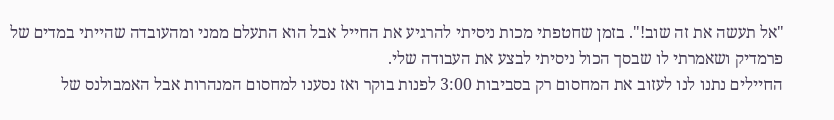"אל תעשה את זה שוב!". בזמן שחטפתי מכות ניסיתי להרגיע את החייל אבל הוא התעלם ממני ומהעובדה שהייתי במדים של פרמדיק ושאמרתי לו שבסך הכול ניסיתי לבצע את העבודה שלי.
החיילים נתנו לנו לעזוב את המחסום רק בסביבות 3:00 לפנות בוקר ואז נסענו למחסום המנהרות אבל האמבולנס של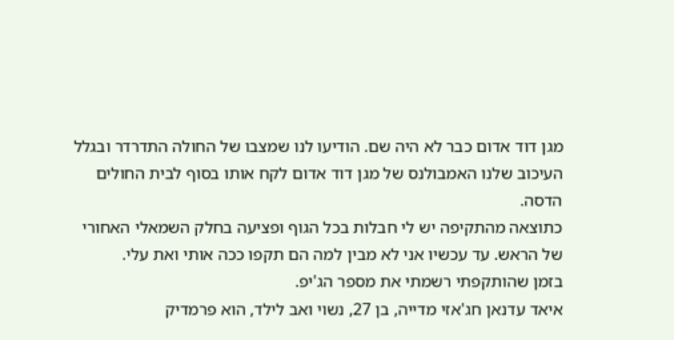מגן דוד אדום כבר לא היה שם. הודיעו לנו שמצבו של החולה התדרדר ובגלל העיכוב שלנו האמבולנס של מגן דוד אדום לקח אותו בסוף לבית החולים הדסה.
כתוצאה מהתקיפה יש לי חבלות בכל הגוף ופציעה בחלק השמאלי האחורי של הראש. עד עכשיו אני לא מבין למה הם תקפו ככה אותי ואת עלי.
בזמן שהותקפתי רשמתי את מספר הג'יפ.
איאד עדנאן חג'אזי מדייה, בן 27, נשוי ואב לילד, הוא פרמדיק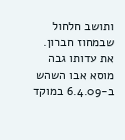ותושב חלחול שבמחוז חברון. את עדותו גבה מוסא אבו השהש ב-6.4.09 במוקד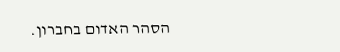הסהר האדום בחברון.